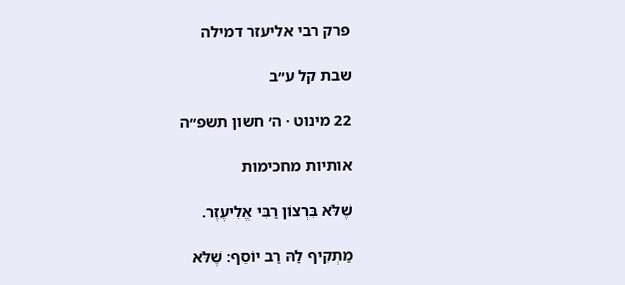פרק רבי אליעזר דמילה

שבת קל ע״ב

22 מינוט · ה׳ חשון תשפ״ה

אותיות מחכימות

שֶׁלֹּא בִּרְצוֹן רַבִּי אֱלִיעֶזֶר.

מַתְקִיף לַהּ רַב יוֹסֵף: שֶׁלֹּא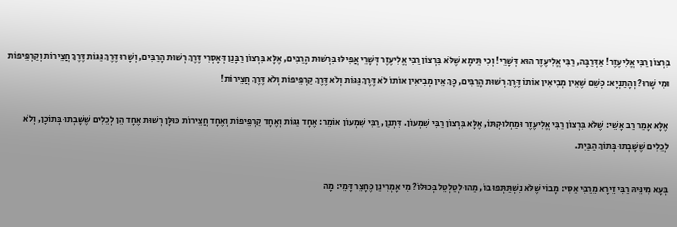בִּרְצוֹן רַבִּי אֱלִיעֶזֶר! אַדְּרַבָּה, רַבִּי אֱלִיעֶזֶר הוּא דְּשָׁרֵי! וְכִי תֵּימָא שֶׁלֹּא בִּרְצוֹן רַבִּי אֱלִיעֶזֶר דְּשָׁרֵי אֲפִילּוּ בִּרְשׁוּת הָרַבִּים, אֶלָּא בִּרְצוֹן רַבָּנַן דְּאָסְרִי דֶּרֶךְ רְשׁוּת הָרַבִּים, וְשָׁרוּ דֶּרֶךְ גַּגּוֹת דֶּרֶךְ חֲצֵירוֹת וְקַרְפֵּיפוֹת וּמִי שָׁרוּ? וְהָתַנְיָא: כְּשֵׁם שֶׁאֵין מְבִיאִין אוֹתוֹ דֶּרֶךְ רְשׁוּת הָרַבִּים, כָּךְ אֵין מְבִיאִין אוֹתוֹ לֹא דֶּרֶךְ גַּגּוֹת וְלֹא דֶּרֶךְ קַרְפֵּיפוֹת וְלֹא דֶּרֶךְ חֲצֵירוֹת!

אֶלָּא אָמַר רַב אָשֵׁי: שֶׁלֹּא בִּרְצוֹן רַבִּי אֱלִיעֶזֶר וּמַחְלוּקְתּוֹ, אֶלָּא בִּרְצוֹן רַבִּי שִׁמְעוֹן. דִּתְנַן, רַבִּי שִׁמְעוֹן אוֹמֵר: אֶחָד גַּגּוֹת וְאֶחָד קַרְפֵּיפוֹת וְאֶחָד חֲצֵירוֹת כּוּלָּן רְשׁוּת אֶחָד הֵן לְכֵלִים שֶׁשָּׁבְתוּ בְּתוֹכָן, וְלֹא לְכֵלִים שֶׁשָּׁבְתוּ בְּתוֹךְ הַבַּיִת.

בְּעָא מִינֵּיהּ רַבִּי זֵירָא מֵרַבִּי אַסִּי: מָבוֹי שֶׁלֹּא נִשְׁתַּתְּפוּ בּוֹ, מַהוּ לְטַלְטֵל בְּכוּלּוֹ? מִי אָמְרִינַן כֶּחָצֵר דָּמֵי: מָה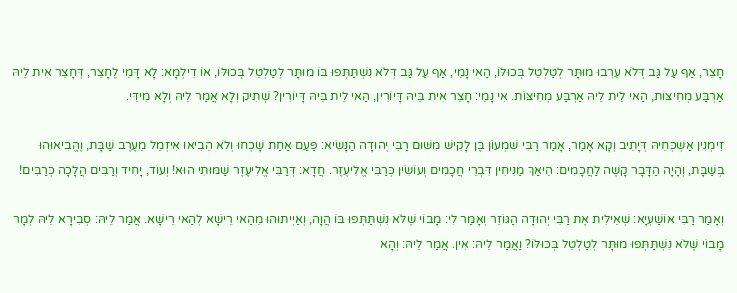חָצֵר, אַף עַל גַּב דְּלֹא עֵרְבוּ מוּתָּר לְטַלְטֵל בְּכוּלּוֹ, הַאי נָמֵי, אַף עַל גַּב דְּלֹא נִשְׁתַּתְּפוּ בּוֹ מוּתָּר לְטַלְטֵל בְּכוּלּוֹ, אוֹ דִילְמָא: לָא דָּמֵי לֶחָצֵר, דְּחָצֵר אִית לֵיהּ אַרְבַּע מְחִיצּוֹת, הַאי לֵית לֵיהּ אַרְבַּע מְחִיצּוֹת. אִי נָמֵי: חָצֵר אִית בֵּיהּ דָּיוֹרִין, הַאי לֵית בֵּיהּ דָּיוֹרִין? שְׁתִיק וְלָא אֲמַר לֵיהּ וְלָא מִידֵּי.

זִימְנִין אַשְׁכְּחֵיהּ דְּיָתֵיב וְקָא אָמַר, אָמַר רַבִּי שִׁמְעוֹן בֶּן לָקִישׁ מִשּׁוּם רַבִּי יְהוּדָה הַנָּשִׂיא: פַּעַם אַחַת שָׁכְחוּ וְלֹא הֵבִיאוּ אִיזְמֵל מֵעֶרֶב שַׁבָּת, וֶהֱבִיאוּהוּ בְּשַׁבָּת, וְהָיָה הַדָּבָר קָשֶׁה לַחֲכָמִים: הֵיאַךְ מַנִּיחִין דִּבְרֵי חֲכָמִים וְעוֹשִׂין כְּרַבִּי אֱלִיעֶזֶר. חֲדָא: דְּרַבִּי אֱלִיעֶזֶר שַׁמּוּתִי הוּא! וְעוֹד, יָחִיד וְרַבִּים הֲלָכָה כְּרַבִּים!

וְאָמַר רַבִּי אוֹשַׁעְיָא: שְׁאֵילִית אֶת רַבִּי יְהוּדָה הַגּוֹזֵר וְאָמַר לִי: מָבוֹי שֶׁלֹּא נִשְׁתַּתְּפוּ בּוֹ הֲוָה, וְאַיְיתוּהוּ מֵהַאי רֵישָׁא לְהַאי רֵישָׁא. אֲמַר לֵיהּ: סְבִירָא לֵיהּ לְמָר מָבוֹי שֶׁלֹּא נִשְׁתַּתְּפוּ מוּתָּר לְטַלְטֵל בְּכוּלּוֹ? וַאֲמַר לֵיהּ: אִין. אֲמַר לֵיהּ: וְהָא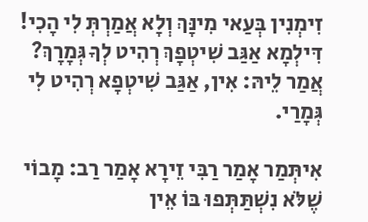זִימְנִין בְּעַאי מִינָּךְ וְלָא אֲמַרְתְּ לִי הָכִי! דִּילְמָא אַגַּב שִׁיטְפָךְ רְהִיט לְךָ גְּמָרָךְ? אֲמַר לֵיהּ: אִין, אַגַּב שִׁיטְפָא רְהִיט לִי גְּמָרַי.

אִיתְּמַר אָמַר רַבִּי זֵירָא אָמַר רַב: מָבוֹי שֶׁלֹּא נִשְׁתַּתְּפוּ בּוֹ אֵין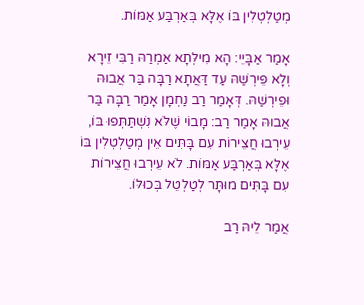מְטַלְטְלִין בּוֹ אֶלָּא בְּאַרְבַּע אַמּוֹת.

אָמַר אַבָּיֵי: הָא מִילְּתָא אַמְרַהּ רַבִּי זֵירָא וְלָא פֵּירְשַׁהּ עַד דַּאֲתָא רַבָּה בַּר אֲבוּהּ וּפֵירְשַׁהּ. דְּאָמַר רַב נַחְמָן אָמַר רַבָּה בַּר אֲבוּהּ אָמַר רַב: מָבוֹי שֶׁלֹּא נִשְׁתַּתְּפוּ בּוֹ, עֵירְבוּ חֲצֵירוֹת עִם בָּתִּים אֵין מְטַלְטְלִין בּוֹ אֶלָּא בְּאַרְבַּע אַמּוֹת. לֹא עֵירְבוּ חֲצֵירוֹת עִם בָּתִּים מוּתָּר לְטַלְטֵל בְּכוּלּוֹ.

אֲמַר לֵיהּ רַב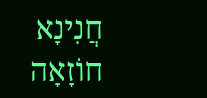חֲנִינָא חוֹזָאָה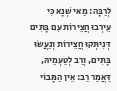לְרַבָּה: מַאי שְׁנָא כִּי עֵירְבוּ חֲצֵירוֹת עִם בָּתִּים דְּנִיתְּקוּ חֲצֵירוֹת וְנַעֲשׂוּ בָּתִּים, וְרַב לְטַעְמֵיהּ, דַּאֲמַר רַב: אֵין הַמָּבוֹי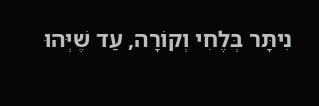נִיתָּר בְּלֶחִי וְקוֹרָה, עַד שֶׁיְּהוּ